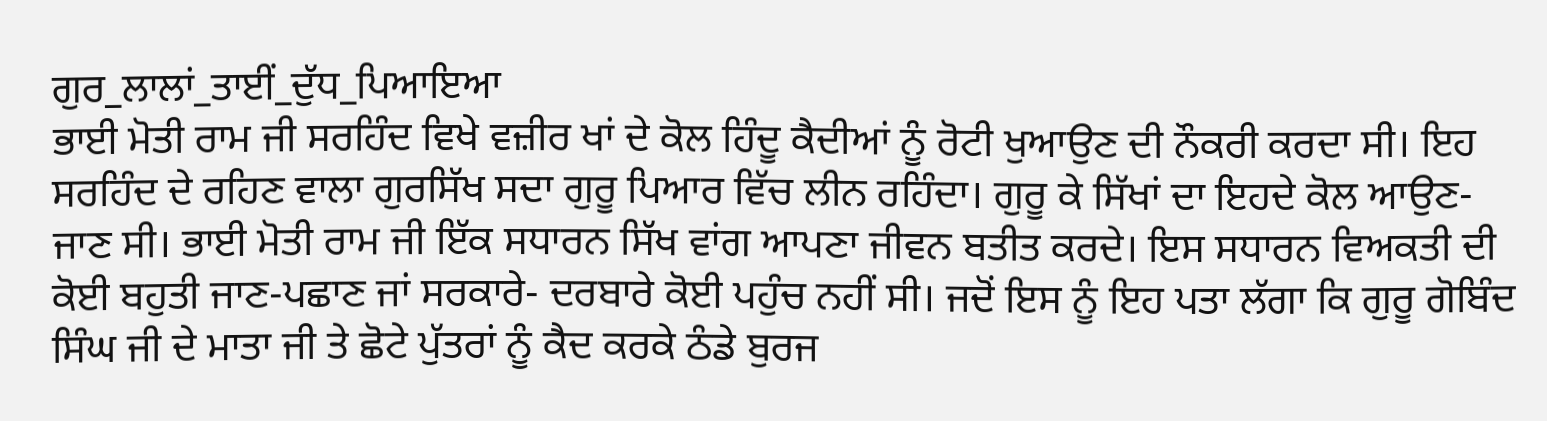ਗੁਰ_ਲਾਲਾਂ_ਤਾਈਂ_ਦੁੱਧ_ਪਿਆਇਆ
ਭਾਈ ਮੋਤੀ ਰਾਮ ਜੀ ਸਰਹਿੰਦ ਵਿਖੇ ਵਜ਼ੀਰ ਖਾਂ ਦੇ ਕੋਲ ਹਿੰਦੂ ਕੈਦੀਆਂ ਨੂੰ ਰੋਟੀ ਖੁਆਉਣ ਦੀ ਨੌਕਰੀ ਕਰਦਾ ਸੀ। ਇਹ ਸਰਹਿੰਦ ਦੇ ਰਹਿਣ ਵਾਲਾ ਗੁਰਸਿੱਖ ਸਦਾ ਗੁਰੂ ਪਿਆਰ ਵਿੱਚ ਲੀਨ ਰਹਿੰਦਾ। ਗੁਰੂ ਕੇ ਸਿੱਖਾਂ ਦਾ ਇਹਦੇ ਕੋਲ ਆਉਣ- ਜਾਣ ਸੀ। ਭਾਈ ਮੋਤੀ ਰਾਮ ਜੀ ਇੱਕ ਸਧਾਰਨ ਸਿੱਖ ਵਾਂਗ ਆਪਣਾ ਜੀਵਨ ਬਤੀਤ ਕਰਦੇ। ਇਸ ਸਧਾਰਨ ਵਿਅਕਤੀ ਦੀ ਕੋਈ ਬਹੁਤੀ ਜਾਣ-ਪਛਾਣ ਜਾਂ ਸਰਕਾਰੇ- ਦਰਬਾਰੇ ਕੋਈ ਪਹੁੰਚ ਨਹੀਂ ਸੀ। ਜਦੋਂ ਇਸ ਨੂੰ ਇਹ ਪਤਾ ਲੱਗਾ ਕਿ ਗੁਰੂ ਗੋਬਿੰਦ ਸਿੰਘ ਜੀ ਦੇ ਮਾਤਾ ਜੀ ਤੇ ਛੋਟੇ ਪੁੱਤਰਾਂ ਨੂੰ ਕੈਦ ਕਰਕੇ ਠੰਡੇ ਬੁਰਜ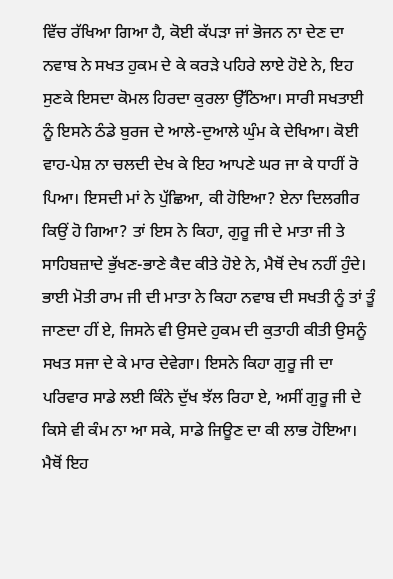ਵਿੱਚ ਰੱਖਿਆ ਗਿਆ ਹੈ, ਕੋਈ ਕੱਪੜਾ ਜਾਂ ਭੋਜਨ ਨਾ ਦੇਣ ਦਾ ਨਵਾਬ ਨੇ ਸਖਤ ਹੁਕਮ ਦੇ ਕੇ ਕਰੜੇ ਪਹਿਰੇ ਲਾਏ ਹੋਏ ਨੇ, ਇਹ ਸੁਣਕੇ ਇਸਦਾ ਕੋਮਲ ਹਿਰਦਾ ਕੁਰਲਾ ਉੱਠਿਆ। ਸਾਰੀ ਸਖਤਾਈ ਨੂੰ ਇਸਨੇ ਠੰਡੇ ਬੁਰਜ ਦੇ ਆਲੇ-ਦੁਆਲੇ ਘੁੰਮ ਕੇ ਦੇਖਿਆ। ਕੋਈ ਵਾਹ-ਪੇਸ਼ ਨਾ ਚਲਦੀ ਦੇਖ ਕੇ ਇਹ ਆਪਣੇ ਘਰ ਜਾ ਕੇ ਧਾਹੀਂ ਰੋ ਪਿਆ। ਇਸਦੀ ਮਾਂ ਨੇ ਪੁੱਛਿਆ, ਕੀ ਹੋਇਆ? ਏਨਾ ਦਿਲਗੀਰ ਕਿਉਂ ਹੋ ਗਿਆ? ਤਾਂ ਇਸ ਨੇ ਕਿਹਾ, ਗੁਰੂ ਜੀ ਦੇ ਮਾਤਾ ਜੀ ਤੇ ਸਾਹਿਬਜ਼ਾਦੇ ਭੁੱਖਣ-ਭਾਣੇ ਕੈਦ ਕੀਤੇ ਹੋਏ ਨੇ, ਮੈਥੋਂ ਦੇਖ ਨਹੀਂ ਹੁੰਦੇ। ਭਾਈ ਮੋਤੀ ਰਾਮ ਜੀ ਦੀ ਮਾਤਾ ਨੇ ਕਿਹਾ ਨਵਾਬ ਦੀ ਸਖਤੀ ਨੂੰ ਤਾਂ ਤੂੰ ਜਾਣਦਾ ਹੀਂ ਏ, ਜਿਸਨੇ ਵੀ ਉਸਦੇ ਹੁਕਮ ਦੀ ਕੁਤਾਹੀ ਕੀਤੀ ਉਸਨੂੰ ਸਖਤ ਸਜਾ ਦੇ ਕੇ ਮਾਰ ਦੇਵੇਗਾ। ਇਸਨੇ ਕਿਹਾ ਗੁਰੂ ਜੀ ਦਾ ਪਰਿਵਾਰ ਸਾਡੇ ਲਈ ਕਿੰਨੇ ਦੁੱਖ ਝੱਲ ਰਿਹਾ ਏ, ਅਸੀਂ ਗੁਰੂ ਜੀ ਦੇ ਕਿਸੇ ਵੀ ਕੰਮ ਨਾ ਆ ਸਕੇ, ਸਾਡੇ ਜਿਊਣ ਦਾ ਕੀ ਲਾਭ ਹੋਇਆ। ਮੈਥੋਂ ਇਹ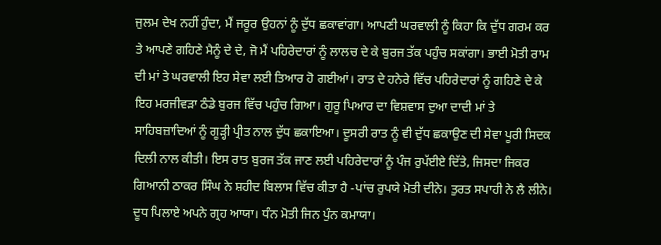ਜੁਲਮ ਦੇਖ ਨਹੀਂ ਹੁੰਦਾ, ਮੈਂ ਜਰੂਰ ਉਹਨਾਂ ਨੂੰ ਦੁੱਧ ਛਕਾਵਾਂਗਾ। ਆਪਣੀ ਘਰਵਾਲੀ ਨੂੰ ਕਿਹਾ ਕਿ ਦੁੱਧ ਗਰਮ ਕਰ ਤੇ ਆਪਣੇ ਗਹਿਣੇ ਮੈਨੂੰ ਦੇ ਦੇ, ਜੋ ਮੈਂ ਪਹਿਰੇਦਾਰਾਂ ਨੂੰ ਲਾਲਚ ਦੇ ਕੇ ਬੁਰਜ ਤੱਕ ਪਹੁੰਚ ਸਕਾਂਗਾ। ਭਾਈ ਮੋਤੀ ਰਾਮ ਦੀ ਮਾਂ ਤੇ ਘਰਵਾਲੀ ਇਹ ਸੇਵਾ ਲਈ ਤਿਆਰ ਹੋ ਗਈਆਂ। ਰਾਤ ਦੇ ਹਨੇਰੇ ਵਿੱਚ ਪਹਿਰੇਦਾਰਾਂ ਨੂੰ ਗਹਿਣੇ ਦੇ ਕੇ ਇਹ ਮਰਜੀਵੜਾ ਠੰਡੇ ਬੁਰਜ ਵਿੱਚ ਪਹੁੰਚ ਗਿਆ। ਗੁਰੂ ਪਿਆਰ ਦਾ ਵਿਸ਼ਵਾਸ ਦੁਆ ਦਾਦੀ ਮਾਂ ਤੇ ਸਾਹਿਬਜ਼ਾਦਿਆਂ ਨੂੰ ਗੂੜ੍ਹੀ ਪ੍ਰੀਤ ਨਾਲ ਦੁੱਧ ਛਕਾਇਆ। ਦੂਸਰੀ ਰਾਤ ਨੂੰ ਵੀ ਦੁੱਧ ਛਕਾਉਣ ਦੀ ਸੇਵਾ ਪੂਰੀ ਸਿਦਕ ਦਿਲੀ ਨਾਲ ਕੀਤੀ। ਇਸ ਰਾਤ ਬੁਰਜ ਤੱਕ ਜਾਣ ਲਈ ਪਹਿਰੇਦਾਰਾਂ ਨੂੰ ਪੰਜ ਰੁਪੱਈਏ ਦਿੱਤੇ, ਜਿਸਦਾ ਜਿਕਰ ਗਿਆਨੀ ਠਾਕਰ ਸਿੰਘ ਨੇ ਸ਼ਹੀਦ ਬਿਲਾਸ ਵਿੱਚ ਕੀਤਾ ਹੈ -ਪਾਂਚ ਰੁਪਯੇ ਮੋਤੀ ਦੀਨੇ। ਤੁਰਤ ਸਪਾਹੀ ਨੇ ਲੈ ਲੀਨੇ। ਦੂਧ ਪਿਲਾਏ ਅਪਨੇ ਗ੍ਰਹ ਆਯਾ। ਧੰਨ ਮੋਤੀ ਜਿਨ ਪੁੰਨ ਕਮਾਯਾ।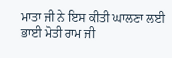ਮਾਤਾ ਜੀ ਨੇ ਇਸ ਕੀਤੀ ਘਾਲਣਾ ਲਈ ਭਾਈ ਮੋਤੀ ਰਾਮ ਜੀ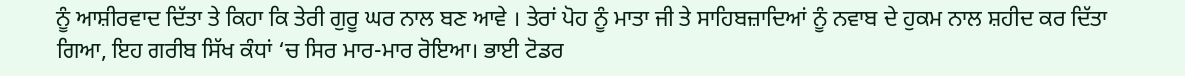ਨੂੰ ਆਸ਼ੀਰਵਾਦ ਦਿੱਤਾ ਤੇ ਕਿਹਾ ਕਿ ਤੇਰੀ ਗੁਰੂ ਘਰ ਨਾਲ ਬਣ ਆਵੇ । ਤੇਰਾਂ ਪੋਹ ਨੂੰ ਮਾਤਾ ਜੀ ਤੇ ਸਾਹਿਬਜ਼ਾਦਿਆਂ ਨੂੰ ਨਵਾਬ ਦੇ ਹੁਕਮ ਨਾਲ ਸ਼ਹੀਦ ਕਰ ਦਿੱਤਾ ਗਿਆ, ਇਹ ਗਰੀਬ ਸਿੱਖ ਕੰਧਾਂ ‘ਚ ਸਿਰ ਮਾਰ-ਮਾਰ ਰੋਇਆ। ਭਾਈ ਟੋਡਰ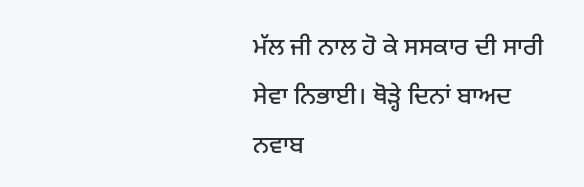ਮੱਲ ਜੀ ਨਾਲ ਹੋ ਕੇ ਸਸਕਾਰ ਦੀ ਸਾਰੀ ਸੇਵਾ ਨਿਭਾਈ। ਥੋੜ੍ਹੇ ਦਿਨਾਂ ਬਾਅਦ ਨਵਾਬ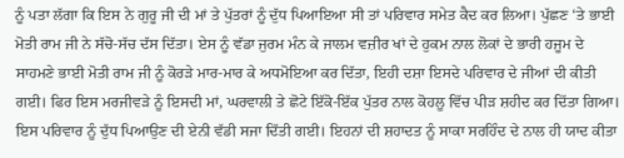ਨੂੰ ਪਤਾ ਲੱਗਾ ਕਿ ਇਸ ਨੇ ਗੁਰੂ ਜੀ ਦੀ ਮਾਂ ਤੇ ਪੁੱਤਰਾਂ ਨੂੰ ਦੁੱਧ ਪਿਆਇਆ ਸੀ ਤਾਂ ਪਰਿਵਾਰ ਸਮੇਤ ਕੈਦ ਕਰ ਲਿਆ। ਪੁੱਛਣ ‘ਤੇ ਭਾਈ ਮੋਤੀ ਰਾਮ ਜੀ ਨੇ ਸੱਚੋ-ਸੱਚ ਦੱਸ ਦਿੱਤਾ। ਏਸ ਨੂੰ ਵੱਡਾ ਜੁਰਮ ਮੰਨ ਕੇ ਜਾਲਮ ਵਜ਼ੀਰ ਖਾਂ ਦੇ ਹੁਕਮ ਨਾਲ ਲੋਕਾਂ ਦੇ ਭਾਰੀ ਹਜੂਮ ਦੇ ਸਾਹਮਣੇ ਭਾਈ ਮੋਤੀ ਰਾਮ ਜੀ ਨੂੰ ਕੋਰੜੇ ਮਾਰ-ਮਾਰ ਕੇ ਅਧਮੋਇਆ ਕਰ ਦਿੱਤਾ, ਇਹੀ ਦਸ਼ਾ ਇਸਦੇ ਪਰਿਵਾਰ ਦੇ ਜੀਆਂ ਦੀ ਕੀਤੀ ਗਈ। ਫਿਰ ਇਸ ਮਰਜੀਵੜੇ ਨੂੰ ਇਸਦੀ ਮਾਂ, ਘਰਵਾਲੀ ਤੇ ਛੋਟੇ ਇੱਕੋ-ਇੱਕ ਪੁੱਤਰ ਨਾਲ ਕੋਹਲੂ ਵਿੱਚ ਪੀੜ ਸ਼ਹੀਦ ਕਰ ਦਿੱਤਾ ਗਿਆ। ਇਸ ਪਰਿਵਾਰ ਨੂੰ ਦੁੱਧ ਪਿਆਉਣ ਦੀ ਏਨੀ ਵੱਡੀ ਸਜਾ ਦਿੱਤੀ ਗਈ। ਇਹਨਾਂ ਦੀ ਸ਼ਹਾਦਤ ਨੂੰ ਸਾਕਾ ਸਰਹਿੰਦ ਦੇ ਨਾਲ ਹੀ ਯਾਦ ਕੀਤਾ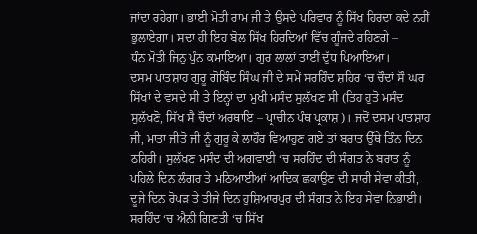ਜਾਂਦਾ ਰਹੇਗਾ। ਭਾਈ ਮੋਤੀ ਰਾਮ ਜੀ ਤੇ ਉਸਦੇ ਪਰਿਵਾਰ ਨੂੰ ਸਿੱਖ ਹਿਰਦਾ ਕਦੇ ਨਹੀਂ ਭੁਲਾਏਗਾ। ਸਦਾ ਹੀ ਇਹ ਬੋਲ ਸਿੱਖ ਹਿਰਦਿਆਂ ਵਿੱਚ ਗੂੰਜਦੇ ਰਹਿਣਗੇ –
ਧੰਨ ਮੋਤੀ ਜਿਨੁ ਪੁੰਨ ਕਮਾਇਆ। ਗੁਰ ਲਾਲਾਂ ਤਾਈਂ ਦੁੱਧ ਪਿਆਇਆ।
ਦਸਮ ਪਾਤਸ਼ਾਹ ਗੁਰੂ ਗੋਬਿੰਦ ਸਿੰਘ ਜੀ ਦੇ ਸਮੇਂ ਸਰਹਿੰਦ ਸ਼ਹਿਰ ‘ਚ ਚੌਦਾਂ ਸੌ ਘਰ ਸਿੱਖਾਂ ਦੇ ਵਸਦੇ ਸੀ ਤੇ ਇਨ੍ਹਾਂ ਦਾ ਮੁਖੀ ਮਸੰਦ ਸੁਲੱਖਣ ਸੀ (ਤਿਹ ਹੁਤੋ ਮਸੰਦ ਸੁਲੱਖਣੋ, ਸਿੱਖ ਸੈ ਚੌਦਾਂ ਅਰਥਾਇ – ਪ੍ਰਾਚੀਨ ਪੰਥ ਪ੍ਰਕਾਸ਼)। ਜਦੋਂ ਦਸਮ ਪਾਤਸ਼ਾਹ ਜੀ, ਮਾਤਾ ਜੀਤੋ ਜੀ ਨੂੰ ਗੁਰੂ ਕੇ ਲਾਹੌਰ ਵਿਆਹੁਣ ਗਏ ਤਾਂ ਬਰਾਤ ਉੱਥੇ ਤਿੰਨ ਦਿਨ ਠਹਿਰੀ। ਸੁਲੱਖਣ ਮਸੰਦ ਦੀ ਅਗਵਾਈ ‘ਚ ਸਰਹਿੰਦ ਦੀ ਸੰਗਤ ਨੇ ਬਰਾਤ ਨੂੰ ਪਹਿਲੇ ਦਿਨ ਲੰਗਰ ਤੇ ਮਠਿਆਈਆਂ ਆਦਿਕ ਛਕਾਉਣ ਦੀ ਸਾਰੀ ਸੇਵਾ ਕੀਤੀ, ਦੂਜੇ ਦਿਨ ਰੋਪੜ ਤੇ ਤੀਜੇ ਦਿਨ ਹੁਸ਼ਿਆਰਪੁਰ ਦੀ ਸੰਗਤ ਨੇ ਇਹ ਸੇਵਾ ਨਿਭਾਈ। ਸਰਹਿੰਦ ‘ਚ ਐਨੀ ਗਿਣਤੀ ‘ਚ ਸਿੱਖ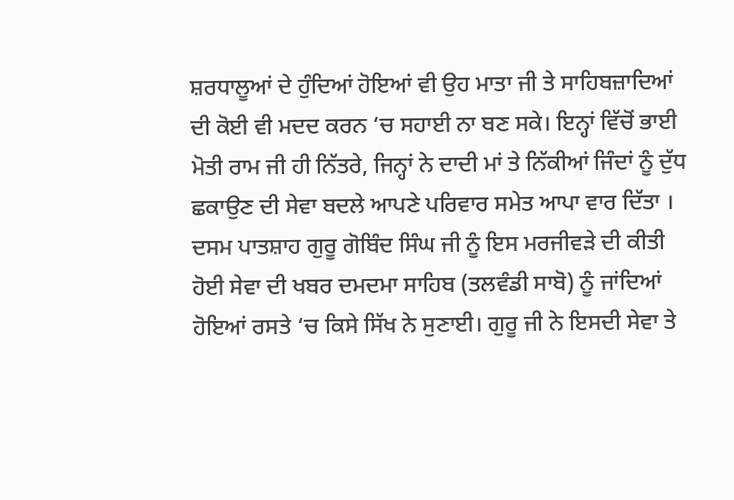ਸ਼ਰਧਾਲੂਆਂ ਦੇ ਹੁੰਦਿਆਂ ਹੋਇਆਂ ਵੀ ਉਹ ਮਾਤਾ ਜੀ ਤੇ ਸਾਹਿਬਜ਼ਾਦਿਆਂ ਦੀ ਕੋਈ ਵੀ ਮਦਦ ਕਰਨ ‘ਚ ਸਹਾਈ ਨਾ ਬਣ ਸਕੇ। ਇਨ੍ਹਾਂ ਵਿੱਚੋਂ ਭਾਈ ਮੋਤੀ ਰਾਮ ਜੀ ਹੀ ਨਿੱਤਰੇ, ਜਿਨ੍ਹਾਂ ਨੇ ਦਾਦੀ ਮਾਂ ਤੇ ਨਿੱਕੀਆਂ ਜਿੰਦਾਂ ਨੂੰ ਦੁੱਧ ਛਕਾਉਣ ਦੀ ਸੇਵਾ ਬਦਲੇ ਆਪਣੇ ਪਰਿਵਾਰ ਸਮੇਤ ਆਪਾ ਵਾਰ ਦਿੱਤਾ । ਦਸਮ ਪਾਤਸ਼ਾਹ ਗੁਰੂ ਗੋਬਿੰਦ ਸਿੰਘ ਜੀ ਨੂੰ ਇਸ ਮਰਜੀਵੜੇ ਦੀ ਕੀਤੀ ਹੋਈ ਸੇਵਾ ਦੀ ਖਬਰ ਦਮਦਮਾ ਸਾਹਿਬ (ਤਲਵੰਡੀ ਸਾਬੋ) ਨੂੰ ਜਾਂਦਿਆਂ ਹੋਇਆਂ ਰਸਤੇ ‘ਚ ਕਿਸੇ ਸਿੱਖ ਨੇ ਸੁਣਾਈ। ਗੁਰੂ ਜੀ ਨੇ ਇਸਦੀ ਸੇਵਾ ਤੇ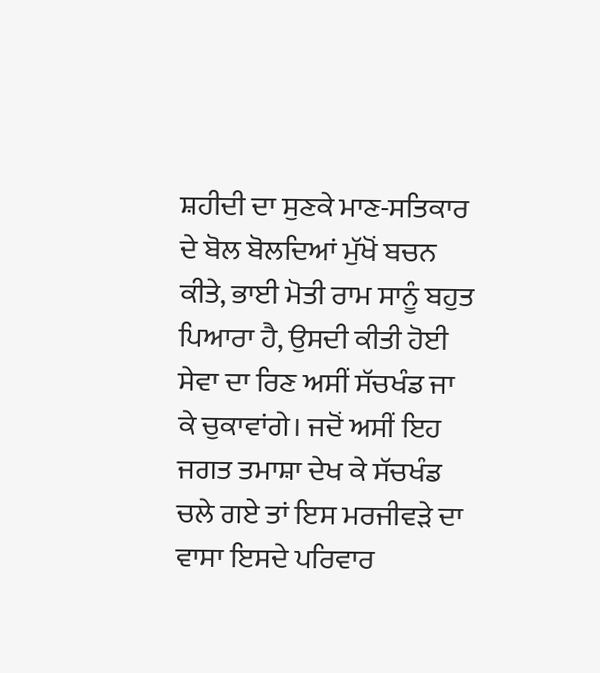ਸ਼ਹੀਦੀ ਦਾ ਸੁਣਕੇ ਮਾਣ-ਸਤਿਕਾਰ ਦੇ ਬੋਲ ਬੋਲਦਿਆਂ ਮੁੱਖੋਂ ਬਚਨ ਕੀਤੇ, ਭਾਈ ਮੋਤੀ ਰਾਮ ਸਾਨੂੰ ਬਹੁਤ ਪਿਆਰਾ ਹੈ, ਉਸਦੀ ਕੀਤੀ ਹੋਈ ਸੇਵਾ ਦਾ ਰਿਣ ਅਸੀਂ ਸੱਚਖੰਡ ਜਾ ਕੇ ਚੁਕਾਵਾਂਗੇ। ਜਦੋਂ ਅਸੀਂ ਇਹ ਜਗਤ ਤਮਾਸ਼ਾ ਦੇਖ ਕੇ ਸੱਚਖੰਡ ਚਲੇ ਗਏ ਤਾਂ ਇਸ ਮਰਜੀਵੜੇ ਦਾ ਵਾਸਾ ਇਸਦੇ ਪਰਿਵਾਰ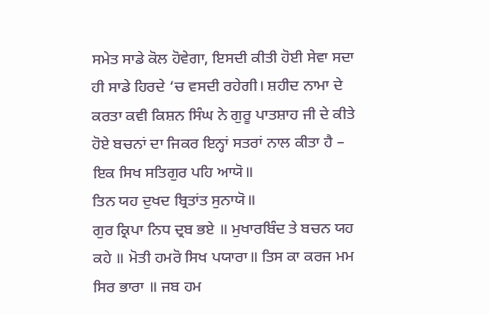ਸਮੇਤ ਸਾਡੇ ਕੋਲ ਹੋਵੇਗਾ, ਇਸਦੀ ਕੀਤੀ ਹੋਈ ਸੇਵਾ ਸਦਾ ਹੀ ਸਾਡੇ ਹਿਰਦੇ ‘ਚ ਵਸਦੀ ਰਹੇਗੀ। ਸ਼ਹੀਦ ਨਾਮਾ ਦੇ ਕਰਤਾ ਕਵੀ ਕਿਸ਼ਨ ਸਿੰਘ ਨੇ ਗੁਰੂ ਪਾਤਸ਼ਾਹ ਜੀ ਦੇ ਕੀਤੇ ਹੋਏ ਬਚਨਾਂ ਦਾ ਜਿਕਰ ਇਨ੍ਹਾਂ ਸਤਰਾਂ ਨਾਲ ਕੀਤਾ ਹੈ –
ਇਕ ਸਿਖ ਸਤਿਗੁਰ ਪਹਿ ਆਯੋ॥
ਤਿਨ ਯਹ ਦੁਖਦ ਬ੍ਰਿਤਾਂਤ ਸੁਨਾਯੋ॥
ਗੁਰ ਕ੍ਰਿਪਾ ਨਿਧ ਦ੍ਰਬ ਭਏ ॥ ਮੁਖਾਰਬਿੰਦ ਤੇ ਬਚਨ ਯਹ ਕਹੇ ॥ ਮੋਤੀ ਹਮਰੋ ਸਿਖ ਪਯਾਰਾ॥ ਤਿਸ ਕਾ ਕਰਜ ਮਮ ਸਿਰ ਭਾਰਾ ॥ ਜਬ ਹਮ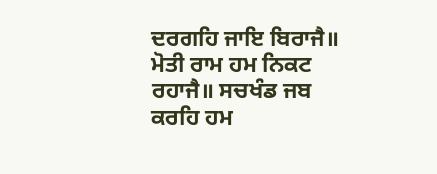ਦਰਗਹਿ ਜਾਇ ਬਿਰਾਜੈ॥ ਮੋਤੀ ਰਾਮ ਹਮ ਨਿਕਟ ਰਹਾਜੈ॥ ਸਚਖੰਡ ਜਬ ਕਰਹਿ ਹਮ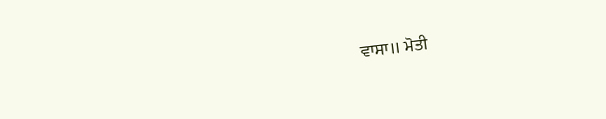ਵਾਸਾ॥ ਮੋਤੀ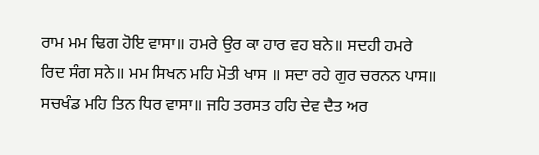ਰਾਮ ਮਮ ਢਿਗ ਹੋਇ ਵਾਸਾ॥ ਹਮਰੇ ਉਰ ਕਾ ਹਾਰ ਵਹ ਬਨੇ॥ ਸਦਹੀ ਹਮਰੇ ਰਿਦ ਸੰਗ ਸਨੇ॥ ਮਮ ਸਿਖਨ ਮਹਿ ਮੋਤੀ ਖਾਸ ॥ ਸਦਾ ਰਹੇ ਗੁਰ ਚਰਨਨ ਪਾਸ॥
ਸਚਖੰਡ ਮਹਿ ਤਿਨ ਧਿਰ ਵਾਸਾ॥ ਜਹਿ ਤਰਸਤ ਹਹਿ ਦੇਵ ਦੈਤ ਅਰ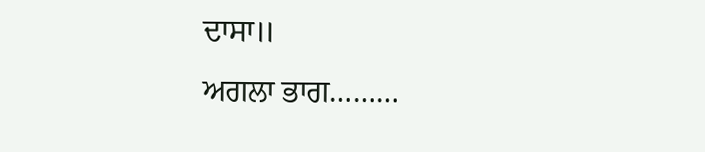ਦਾਸਾ॥
ਅਗਲਾ ਭਾਗ………